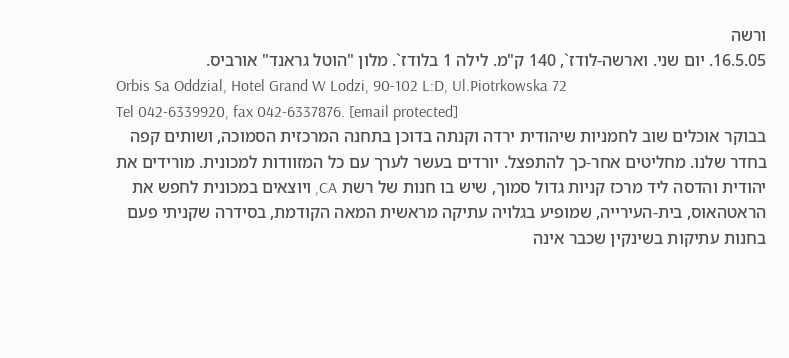ורשה
16.5.05. יום שני. וארשה-לודז`, 140 ק"מ. לילה 1 בלודז`. מלון "הוטל גראנד" אורביס.
Orbis Sa Oddzial, Hotel Grand W Lodzi, 90-102 L:D, Ul.Piotrkowska 72
Tel 042-6339920, fax 042-6337876. [email protected]
בבוקר אוכלים שוב לחמניות שיהודית ירדה וקנתה בדוכן בתחנה המרכזית הסמוכה, ושותים קפה בחדר שלנו. מחליטים אחר-כך להתפצל. יורדים בעשר לערך עם כל המזוודות למכונית. מורידים את יהודית והדסה ליד מרכז קניות גדול סמוך, שיש בו חנות של רשת CA, ויוצאים במכונית לחפש את הראטהאוס, בית-העירייה, שמופיע בגלויה עתיקה מראשית המאה הקודמת, בסידרה שקניתי פעם בחנות עתיקות בשינקין שכבר אינה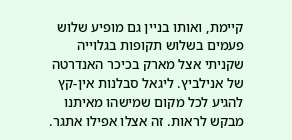קיימת, ואותו בניין גם מופיע שלוש פעמים בשלוש תקופות בגלוייה שקניתי אצל מארק בכיכר האנדרטה של אנילביץ. ליגאל סבלנות אין-קץ להגיע לכל מקום שמישהו מאיתנו מבקש לראות. זה אצלו אפילו אתגר.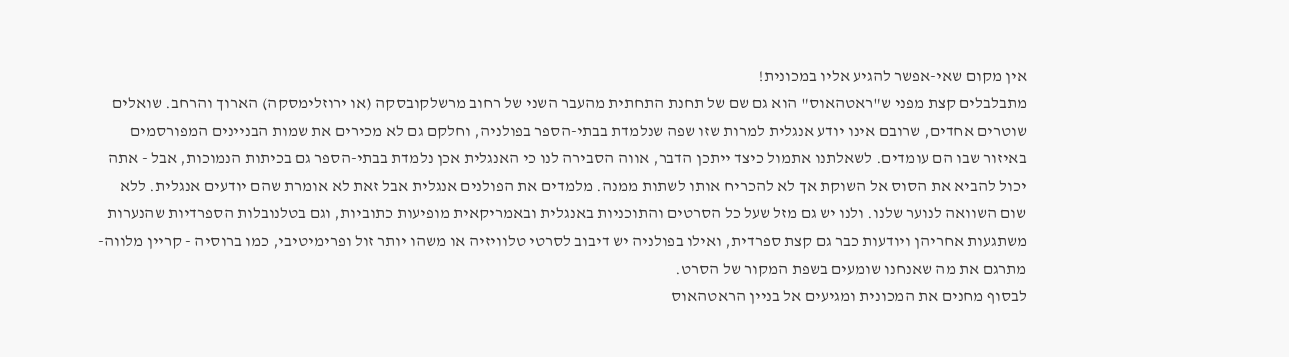אין מקום שאי-אפשר להגיע אליו במכונית!
מתבלבלים קצת מפני ש"ראטהאוס" הוא גם שם של תחנת התחתית מהעבר השני של רחוב מרשלקובסקה (או ירוזלימסקה) הארוך והרחב. שואלים שוטרים אחדים, שרובם אינו יודע אנגלית למרות שזו שפה שנלמדת בבתי-הספר בפולניה, וחלקם גם לא מכירים את שמות הבניינים המפורסמים באיזור שבו הם עומדים. לשאלתנו אתמול כיצד ייתכן הדבר, אווה הסבירה לנו כי האנגלית אכן נלמדת בבתי-הספר גם בכיתות הנמוכות, אבל - אתה יכול להביא את הסוס אל השוקת אך לא להכריח אותו לשתות ממנה. מלמדים את הפולנים אנגלית אבל זאת לא אומרת שהם יודעים אנגלית. ללא שום השוואה לנוער שלנו. ולנו יש גם מזל שעל כל הסרטים והתוכניות באנגלית ובאמריקאית מופיעות כתוביות, וגם בטלנובלות הספרדיות שהנערות משתגעות אחריהן ויודעות כבר גם קצת ספרדית, ואילו בפולניה יש דיבוב לסרטי טלוויזיה או משהו יותר זול ופרימיטיבי, כמו ברוסיה - קריין מלווה-מתרגם את מה שאנחנו שומעים בשפת המקור של הסרט.
לבסוף מחנים את המכונית ומגיעים אל בניין הראטהאוס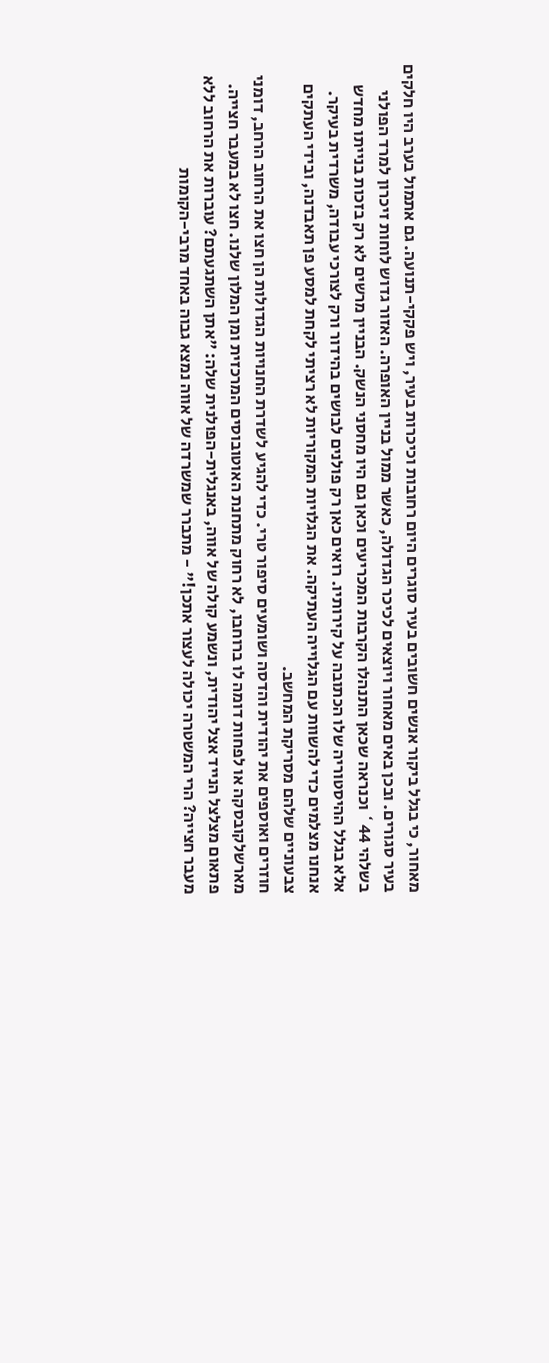מאחור, כי בגלל ביקור אנשים חשובים בעיר סוגרים היום רחובות וכיכרות בעיר, ויש פקקי-תנועה. גם אתמול בערב היו חלקים בעיר סגורים. ובכן באים מאחור ויוצאים לכיכר הגדולה, כאשר ממול בניין האופרה. האזור גדוש לוחות זיכרון למרד הפולני בשלהי 44` וכנראה שכאן התנהלו הקרבות המכריעים וכאן גם היו מחסני הנשק. הבניין מרשים לא רק בזכות בנייתו מחדש אלא בגלל ההיסטוריה שלו הכתובה על קירותיו. רואים כאן רק פולנים לבושים בהידור ורק לצורכי עבודה, משרדית בעיקר. אנחנו מצלמים כדי להשוות עם הגלוייה העתיקה. את הגלויות המקוריות לא רציתי לקחת למסע פן תאבדנה, ובידי העתקים צבעוניים שלהם מסריקת המחשב.
חוזרים ואוספים את יהודית והדסה ושומעים סיפור טרי. כדי להגיע לשדרת החנויות הגדולות הן חצו את הרחוב הרחב, דומני מארשלקובסקה או לפחות דומה לו ברוחבו, לא רחוק מתחנת האוטובוסים המרכזית ומן המלון שלנו. חצו לא במעבר חצייה. פתאום מצלצל הנייד אצל יהודית, ונשמע קולה של אווה, באנגלית-הפולנית שלה: "אתן השתגעתם? עוברות את הרחוב ללא מעבר חצייה? הרי המשטרה יכולה לעצור אתכן!" - מתברר שמשרדה של אווה נמצא גבוה באחד מרבי-הקומות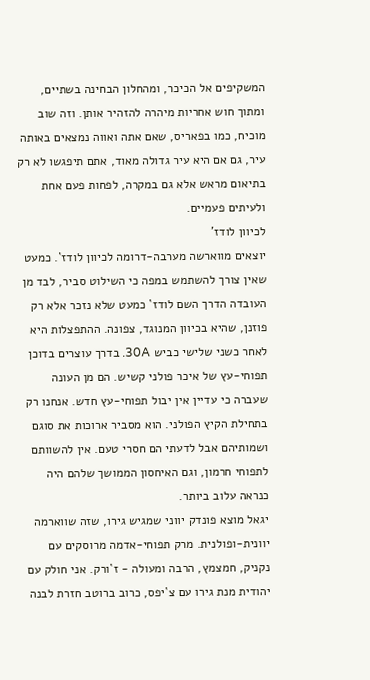המשקיפים אל הכיכר, ומהחלון הבחינה בשתיים, ומתוך חוש אחריות מיהרה להזהיר אותן. וזה שוב מוכיח, כמו בפאריס, שאם אתה ואווה נמצאים באותה עיר, גם אם היא עיר גדולה מאוד, אתם תיפגשו לא רק בתיאום מראש אלא גם במקרה, לפחות פעם אחת ולעיתים פעמיים.
לכיוון לודז'
יוצאים מווארשה מערבה-דרומה לכיוון לודז`. כמעט שאין צורך להשתמש במפה כי השילוט סביר, לבד מן העובדה הדרך השם לודז` כמעט שלא נזכר אלא רק פוזנן, שהיא בכיוון המנוגד, צפונה. ההתפצלות היא לאחר כשני שלישי כביש 30A. בדרך עוצרים בדוכן תפוחי-עץ של איכר פולני קשיש. הם מן העונה שעברה כי עדיין אין יבול תפוחי-עץ חדש. אנחנו רק בתחילת הקיץ הפולני. הוא מסביר ארוכות את סוגם ושמותיהם אבל לדעתי הם חסרי טעם. אין להשוותם לתפוחי חרמון, וגם האיחסון הממושך שלהם היה כנראה עלוב ביותר.
יגאל מוצא פונדק יווני שמגיש גירו, שזה שווארמה יוונית-ופולנית. מרק תפוחי-אדמה מרוסקים עם נקניק, חמצמץ, הרבה ומעולה - ז`ורק. אני חולק עם יהודית מנת גירו עם צ`יפס, כרוב ברוטב חזרת לבנה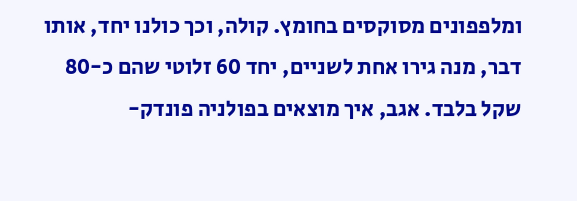ומלפפונים מסוקסים בחומץ. קולה, וכך כולנו יחד, אותו דבר, מנה גירו אחת לשניים, יחד 60 זלוטי שהם כ-80 שקל בלבד. אגב, איך מוצאים בפולניה פונדק-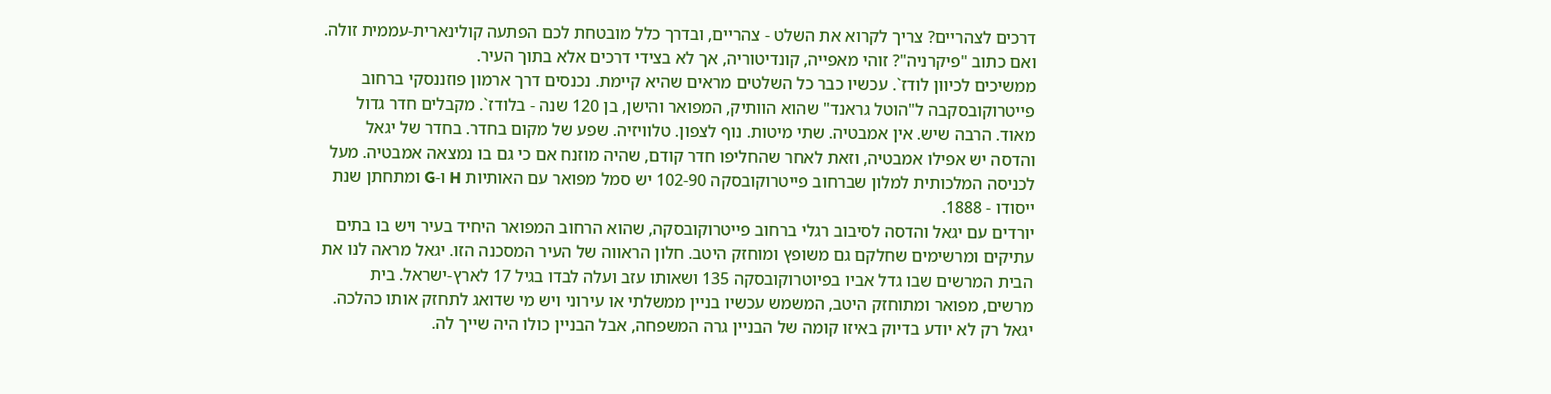דרכים לצהריים? צריך לקרוא את השלט - צהריים, ובדרך כלל מובטחת לכם הפתעה קולינארית-עממית זולה. ואם כתוב "פיקרניה"? זוהי מאפייה, קונדיטוריה, אך לא בצידי דרכים אלא בתוך העיר.
ממשיכים לכיוון לודז`. עכשיו כבר כל השלטים מראים שהיא קיימת. נכנסים דרך ארמון פוזננסקי ברחוב פייטרוקובסקבה ל"הוטל גראנד" שהוא הוותיק, המפואר והישן, בן 120 שנה - בלודז`. מקבלים חדר גדול מאוד. הרבה שיש. אין אמבטיה. שתי מיטות. נוף לצפון. טלוויזיה. שפע של מקום בחדר. בחדר של יגאל והדסה יש אפילו אמבטיה, וזאת לאחר שהחליפו חדר קודם, שהיה מוזנח אם כי גם בו נמצאה אמבטיה. מעל לכניסה המלכותית למלון שברחוב פייטרוקובסקה 102-90 יש סמל מפואר עם האותיות H ו-G ומתחתן שנת ייסודו - 1888.
יורדים עם יגאל והדסה לסיבוב רגלי ברחוב פייטרוקובסקה, שהוא הרחוב המפואר היחיד בעיר ויש בו בתים עתיקים ומרשימים שחלקם גם משופץ ומוחזק היטב. חלון הראווה של העיר המסכנה הזו. יגאל מראה לנו את הבית המרשים שבו גדל אביו בפיוטרוקובסקה 135 ושאותו עזב ועלה לבדו בגיל 17 לארץ-ישראל. בית מרשים, מפואר ומתוחזק היטב, המשמש עכשיו בניין ממשלתי או עירוני ויש מי שדואג לתחזק אותו כהלכה. יגאל רק לא יודע בדיוק באיזו קומה של הבניין גרה המשפחה, אבל הבניין כולו היה שייך לה.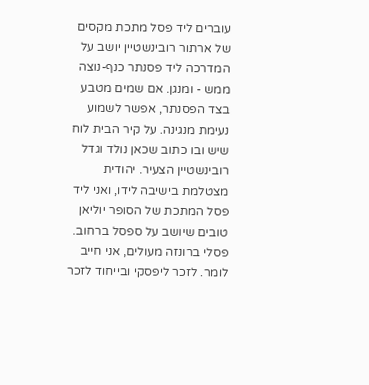עוברים ליד פסל מתכת מקסים של ארתור רובינשטיין יושב על המדרכה ליד פסנתר כנף-נוצה ממש - ומנגן. אם שמים מטבע בצד הפסנתר, אפשר לשמוע נעימת מנגינה. על קיר הבית לוח שיש ובו כתוב שכאן נולד וגדל רובינשטיין הצעיר. יהודית מצטלמת בישיבה לידו, ואני ליד פסל המתכת של הסופר יוליאן טובים שיושב על ספסל ברחוב. פסלי ברונזה מעולים, אני חייב לומר. לזכר ליפסקי ובייחוד לזכר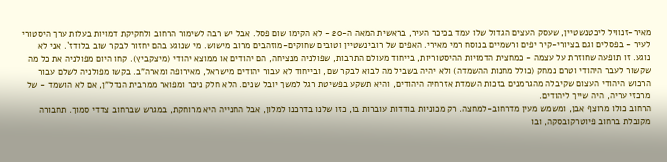מאיר-זנוויל ליכטנשטיין, שעסק העצים הגדול שלו עמד בכיכר העיר, בראשית המאה ה-20 - לא הקימו שום פסל. אבל יש רבה לשימור הרחוב ולחקיקת דמויות בעלות ערך היסטורי לעיר - בפסלים וגם בציורי-קיר יפים ורשמיים בנוסח רמי מאירי. האפים של רובינשטיין וטובים שחוקים-מוזהבים מרוב מישוש. מי שנוגע בהם יחזור לבקר שוב בלודז`. אני לא נוגע. זו תופעה שחוזרת על עצמה - כמחצית הדמויות ההיסטוריות, בייחוד מעולם התרבות, שפולניה מנציחה, הם יהודים או ממוצא יהודי (מיצקביץ). קחו היום מפולניה את כל מה שקשור לעבר היהודי וטרם נמחק (כולל מחנות ההשמדה) ולא יהיה בשביל מה לבוא לבקר שם, ובייחוד לא עבור יהודים מישראל, מאירופה ומארה"ב. בקשו מפולניה לשלם עבור הרכוש היהודי העצום שקיבלה מהגרמנים בזכות השמדת אזרחיה היהודים, והיא תשקע בפשיטת רגל למשך יובל שנים. הלא חלק ניכר ומפואר ממרבית הנדל"ן, אם לא הושמד - של מרכזי עריה, היה שייך ליהודים.
הרחוב כולו מרוצף אבן, ומשמש מעין מדרחוב-למחצה. רק מכוניות בודדות עוברות בו, כזו שלנו בדרכנו למלון, אבל החנייה היא מרוחקת, במגרש שברחוב צדדי סמוך. תחבורה מקובלת ברחוב פיוטרקובסקה, ובו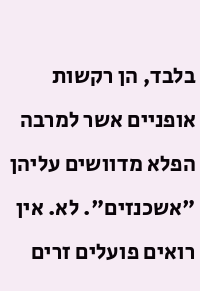בלבד, הן רקשות אופניים אשר למרבה הפלא מדוושים עליהן "אשכנזים". לא. אין רואים פועלים זרים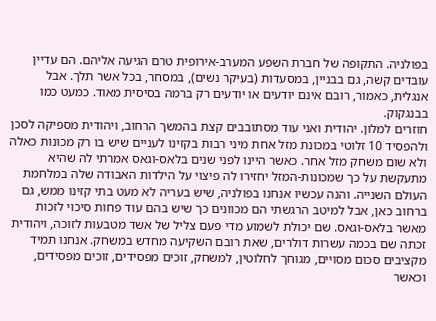בפולניה. התקופה של חברת השפע המערב-אירופית טרם הגיעה אליהם. הם עדיין עובדים קשה, גם בבניין, במסעדות (בעיקר נשים), במסחר, בכל אשר תלך. אבל אנגלית, כאמור, רובם אינם יודעים או יודעים רק ברמה בסיסית מאוד. כמעט כמו בבנגקוק.
חוזרים למלון. יהודית ואני עוד מסתובבים קצת בהמשך הרחוב, ויהודית מספיקה לסכן ולהפסיד 10 זלוטי במכונת מזל אחת מיני רבות בקזינו לעניים שיש בו רק מכונות כאלה ולא שום משחק מזל אחר. כאשר היינו לפני שנים בלאס-וגאס אמרתי לה שהיא מתעקשת על כך שמכונות-המזל יחזירו לה פיצוי על הילדות האבודה שלה במלחמת העולם השנייה. והנה עכשיו אנחנו בפולניה, שיש בעריה לא מעט בתי קזינו ממש, גם ברחוב כאן, אבל למיטב הרגשתי הם מכוונים כך שיש בהם עוד פחות סיכוי לזכות מאשר בלאס-וגאס. שם יכולת לשמוע מדי פעם צליל של אשד מטבעות לזוכה, ויהודית זכתה שם בכמה עשרות דולרים, שאת רובם השקיעה מחדש במשחק. אנחנו תמיד מקציבים סכום מסויים, מגוחך לחלוטין, למשחק, זוכים מפסידים, זוכים מפסידים, וכאשר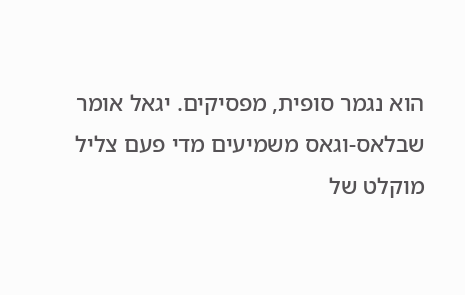הוא נגמר סופית, מפסיקים. יגאל אומר שבלאס-וגאס משמיעים מדי פעם צליל מוקלט של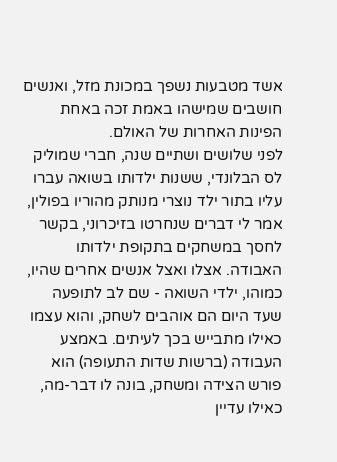אשד מטבעות נשפך במכונת מזל, ואנשים חושבים שמישהו באמת זכה באחת הפינות האחרות של האולם.
לפני שלושים ושתיים שנה, חברי שמוליק לס הבלונדי, ששנות ילדותו בשואה עברו עליו בתור ילד נוצרי מנותק מהוריו בפולין, אמר לי דברים שנחרטו בזיכרוני, בקשר לחסך במשחקים בתקופת ילדותו האבודה. אצלו ואצל אנשים אחרים שהיו, כמוהו, ילדי השואה - שם לב לתופעה שעד היום הם אוהבים לשחק, והוא עצמו כאילו מתבייש בכך לעיתים. באמצע העבודה (ברשות שדות התעופה) הוא פורש הצידה ומשחק, בונה לו דבר-מה, כאילו עדיין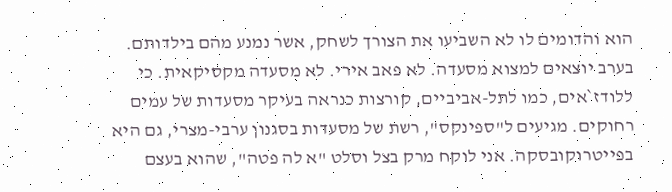הוא והדומים לו לא השביעו את הצורך לשחק, אשר נמנע מהם בילדותם.
בערב יוצאים למצוא מסעדה. לא פאב אירי. לא מסעדה מקסיקאית. כי ללודז`אים, כמו לתל-אביביים, קורצות כנראה בעיקר מסעדות של עמים רחוקים. מגיעים ל"ספינקס", רשת של מסעדות בסגנון ערבי-מצרי, גם היא בפייטרוקובסקה. אני לוקח מרק בצל וסלט "א לה פטה", שהוא בעצם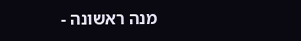מנה ראשונה -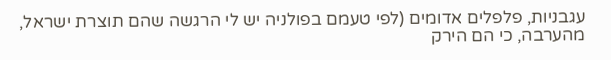עגבניות, פלפלים אדומים (לפי טעמם בפולניה יש לי הרגשה שהם תוצרת ישראל, מהערבה, כי הם הירק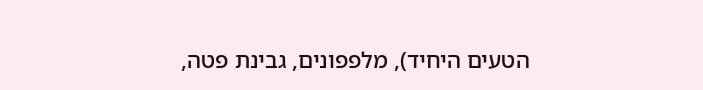הטעים היחיד), מלפפונים, גבינת פטה,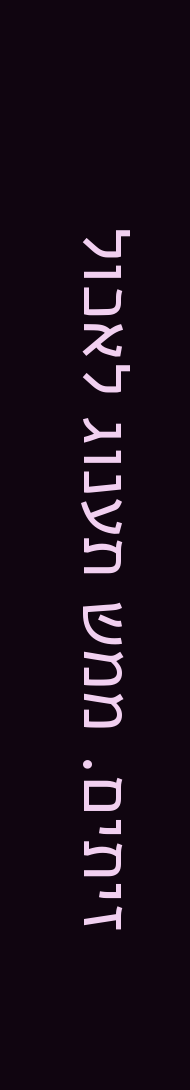זיתים. ממש תענוג לאכול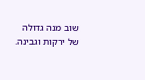שוב מנה גדולה של ירקות וגבינה.